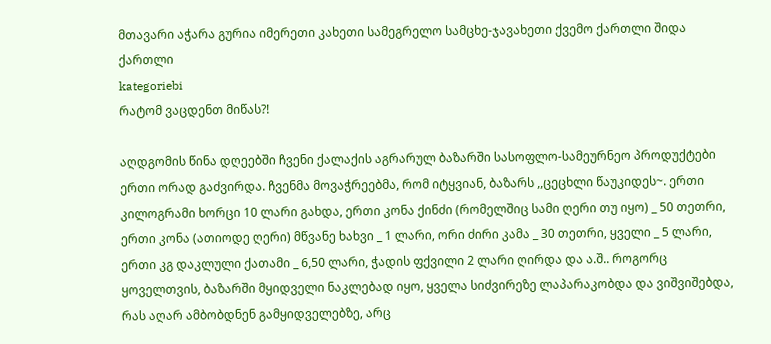მთავარი აჭარა გურია იმერეთი კახეთი სამეგრელო სამცხე-ჯავახეთი ქვემო ქართლი შიდა ქართლი
kategoriebi
რატომ ვაცდენთ მიწას?!

აღდგომის წინა დღეებში ჩვენი ქალაქის აგრარულ ბაზარში სასოფლო-სამეურნეო პროდუქტები ერთი ორად გაძვირდა. ჩვენმა მოვაჭრეებმა, რომ იტყვიან, ბაზარს ,,ცეცხლი წაუკიდეს~. ერთი კილოგრამი ხორცი 10 ლარი გახდა, ერთი კონა ქინძი (რომელშიც სამი ღერი თუ იყო) _ 50 თეთრი, ერთი კონა (ათიოდე ღერი) მწვანე ხახვი _ 1 ლარი, ორი ძირი კამა _ 30 თეთრი, ყველი _ 5 ლარი, ერთი კგ დაკლული ქათამი _ 6,50 ლარი, ჭადის ფქვილი 2 ლარი ღირდა და ა.შ.. როგორც ყოველთვის, ბაზარში მყიდველი ნაკლებად იყო, ყველა სიძვირეზე ლაპარაკობდა და ვიშვიშებდა, რას აღარ ამბობდნენ გამყიდველებზე, არც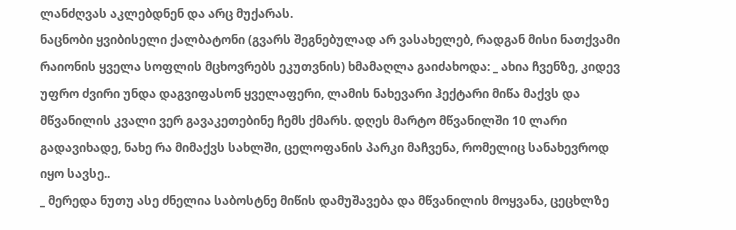ლანძღვას აკლებდნენ და არც მუქარას.
ნაცნობი ყვიბისელი ქალბატონი (გვარს შეგნებულად არ ვასახელებ, რადგან მისი ნათქვამი რაიონის ყველა სოფლის მცხოვრებს ეკუთვნის) ხმამაღლა გაიძახოდა: _ ახია ჩვენზე, კიდევ უფრო ძვირი უნდა დაგვიფასონ ყველაფერი, ლამის ნახევარი ჰექტარი მიწა მაქვს და მწვანილის კვალი ვერ გავაკეთებინე ჩემს ქმარს. დღეს მარტო მწვანილში 10 ლარი გადავიხადე, ნახე რა მიმაქვს სახლში, ცელოფანის პარკი მაჩვენა, რომელიც სანახევროდ იყო სავსე..
_ მერედა ნუთუ ასე ძნელია საბოსტნე მიწის დამუშავება და მწვანილის მოყვანა, ცეცხლზე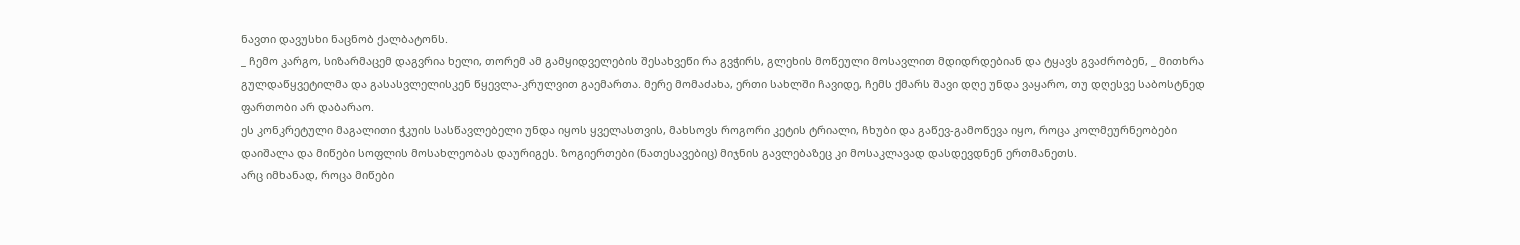ნავთი დავუსხი ნაცნობ ქალბატონს.
_ ჩემო კარგო, სიზარმაცემ დაგვრია ხელი, თორემ ამ გამყიდველების შესახვეწი რა გვჭირს, გლეხის მოწეული მოსავლით მდიდრდებიან და ტყავს გვაძრობენ, _ მითხრა გულდაწყვეტილმა და გასასვლელისკენ წყევლა-კრულვით გაემართა. მერე მომაძახა, ერთი სახლში ჩავიდე, ჩემს ქმარს შავი დღე უნდა ვაყარო, თუ დღესვე საბოსტნედ ფართობი არ დაბარაო.
ეს კონკრეტული მაგალითი ჭკუის სასწავლებელი უნდა იყოს ყველასთვის, მახსოვს როგორი კეტის ტრიალი, ჩხუბი და გაწევ-გამოწევა იყო, როცა კოლმეურნეობები დაიშალა და მიწები სოფლის მოსახლეობას დაურიგეს. ზოგიერთები (ნათესავებიც) მიჯნის გავლებაზეც კი მოსაკლავად დასდევდნენ ერთმანეთს.
არც იმხანად, როცა მიწები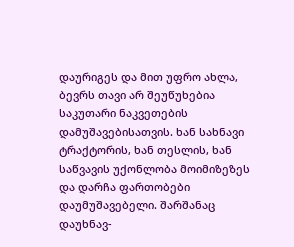დაურიგეს და მით უფრო ახლა, ბევრს თავი არ შეუწუხებია საკუთარი ნაკვეთების დამუშავებისათვის. ხან სახნავი ტრაქტორის, ხან თესლის, ხან საწვავის უქონლობა მოიმიზეზეს და დარჩა ფართობები დაუმუშავებელი. შარშანაც დაუხნავ-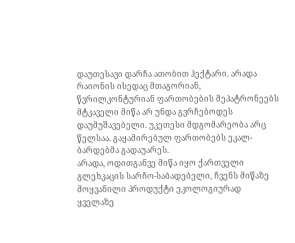დაუთესავი დარჩა ათობით ჰექტარი. არადა რაიონის ისედაც მთაგორიან, წვრილკონტურიან ფართობების მეპატრონეებს მტკაველი მიწა არ უნდა გვრჩებოდეს დაუმუშავებელი. უკეთესი მდგომარეობა არც წელსაა. გაყამირებულ ფართობებს ეკალ-ბარდებმა გადაუარეს.
არადა, ოდითგანვე მიწა იყო ქართველი გლეხკაცის სარჩო-საბადებელი, ჩვენს მიწაზე მოყვანილი პროდუქტი ეკოლოგიურად ყველაზე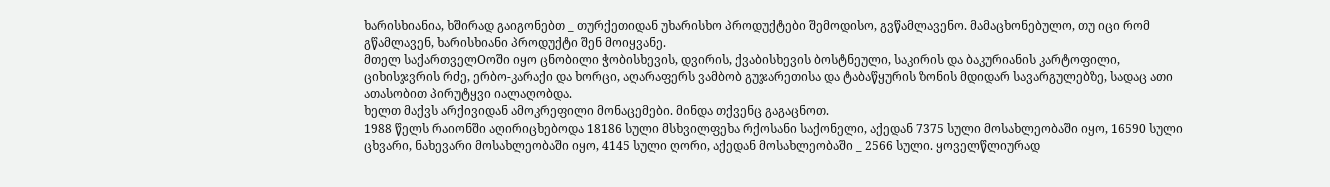ხარისხიანია, ხშირად გაიგონებთ _ თურქეთიდან უხარისხო პროდუქტები შემოდისო, გვწამლავენო. მამაცხონებულო, თუ იცი რომ გწამლავენ, ხარისხიანი პროდუქტი შენ მოიყვანე.
მთელ საქართველOოში იყო ცნობილი ჭობისხევის, დვირის, ქვაბისხევის ბოსტნეული, საკირის და ბაკურიანის კარტოფილი, ციხისჯვრის რძე, ერბო-კარაქი და ხორცი, აღარაფერს ვამბობ გუჯარეთისა და ტაბაწყურის ზონის მდიდარ სავარგულებზე, სადაც ათი ათასობით პირუტყვი იალაღობდა.
ხელთ მაქვს არქივიდან ამოკრეფილი მონაცემები. მინდა თქვენც გაგაცნოთ.
1988 წელს რაიონში აღირიცხებოდა 18186 სული მსხვილფეხა რქოსანი საქონელი, აქედან 7375 სული მოსახლეობაში იყო, 16590 სული ცხვარი, ნახევარი მოსახლეობაში იყო, 4145 სული ღორი, აქედან მოსახლეობაში _ 2566 სული. ყოველწლიურად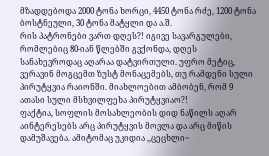მზადდებოდა 2000 ტონა ხორცი, 4450 ტონა რძე, 1200 ტონა ბოსტნეული, 30 ტონა მატყლი და ა.შ.
რის პატრონები ვართ დღეს?! იგივე სავარგულები, რომლებიც 80-იან წლებში გვქონდა, დღეს სანახევროდაც აღარაა დატვირთული. უფრო მეტიც, ვერავინ მოგცემთ ზუსტ მონაცემებს, თუ რამდენი სული პირუტყვია რაიონში. მიახლოებით ამბობენ, რომ 9 ათასი სული მსხვილფეხა პირუტყვიაო?!
ფაქტია, სოფლის მოსახლეობის დიდ ნაწილს აღარ აინტერესებს არც პირუტყვის მოვლა და არც მიწის დამუშავება. ამიტომაც უკიდია ,,ცეცხლი~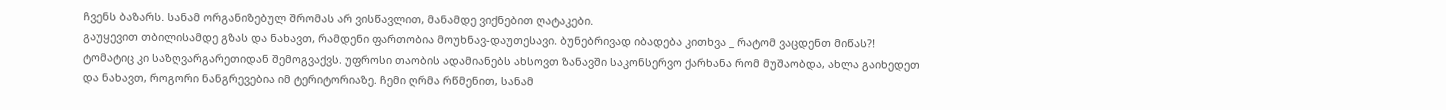ჩვენს ბაზარს. სანამ ორგანიზებულ შრომას არ ვისწავლით, მანამდე ვიქნებით ღატაკები.
გაუყევით თბილისამდე გზას და ნახავთ, რამდენი ფართობია მოუხნავ-დაუთესავი. ბუნებრივად იბადება კითხვა _ რატომ ვაცდენთ მიწას?! ტომატიც კი საზღვარგარეთიდან შემოგვაქვს. უფროსი თაობის ადამიანებს ახსოვთ ზანავში საკონსერვო ქარხანა რომ მუშაობდა, ახლა გაიხედეთ და ნახავთ, როგორი ნანგრევებია იმ ტერიტორიაზე. ჩემი ღრმა რწმენით, სანამ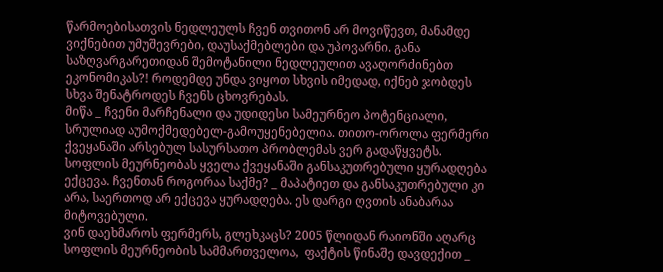წარმოებისათვის ნედლეულს ჩვენ თვითონ არ მოვიწევთ, მანამდე ვიქნებით უმუშევრები, დაუსაქმებლები და უპოვარნი. განა საზღვარგარეთიდან შემოტანილი ნედლეულით ავაღორძინებთ ეკონომიკას?! როდემდე უნდა ვიყოთ სხვის იმედად, იქნებ ჯობდეს სხვა შენატროდეს ჩვენს ცხოვრებას.
მიწა _ ჩვენი მარჩენალი და უდიდესი სამეურნეო პოტენციალი, სრულიად აუმოქმედებელ-გამოუყენებელია. თითო-ოროლა ფერმერი ქვეყანაში არსებულ სასურსათო პრობლემას ვერ გადაწყვეტს. სოფლის მეურნეობას ყველა ქვეყანაში განსაკუთრებული ყურადღება ექცევა. ჩვენთან როგორაა საქმე? _ მაპატიეთ და განსაკუთრებული კი არა, საერთოდ არ ექცევა ყურადღება. ეს დარგი ღვთის ანაბარაა მიტოვებული.
ვინ დაეხმაროს ფერმერს, გლეხკაცს? 2005 წლიდან რაიონში აღარც სოფლის მეურნეობის სამმართველოა,  ფაქტის წინაშე დავდექით _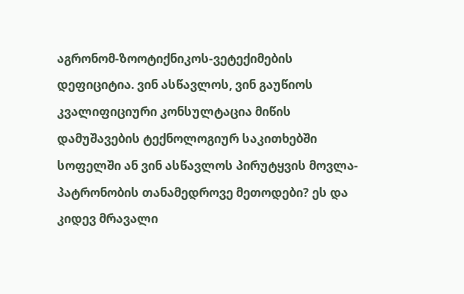აგრონომ-ზოოტიქნიკოს-ვეტექიმების დეფიციტია. ვინ ასწავლოს, ვინ გაუწიოს კვალიფიციური კონსულტაცია მიწის დამუშავების ტექნოლოგიურ საკითხებში სოფელში ან ვინ ასწავლოს პირუტყვის მოვლა-პატრონობის თანამედროვე მეთოდები? ეს და კიდევ მრავალი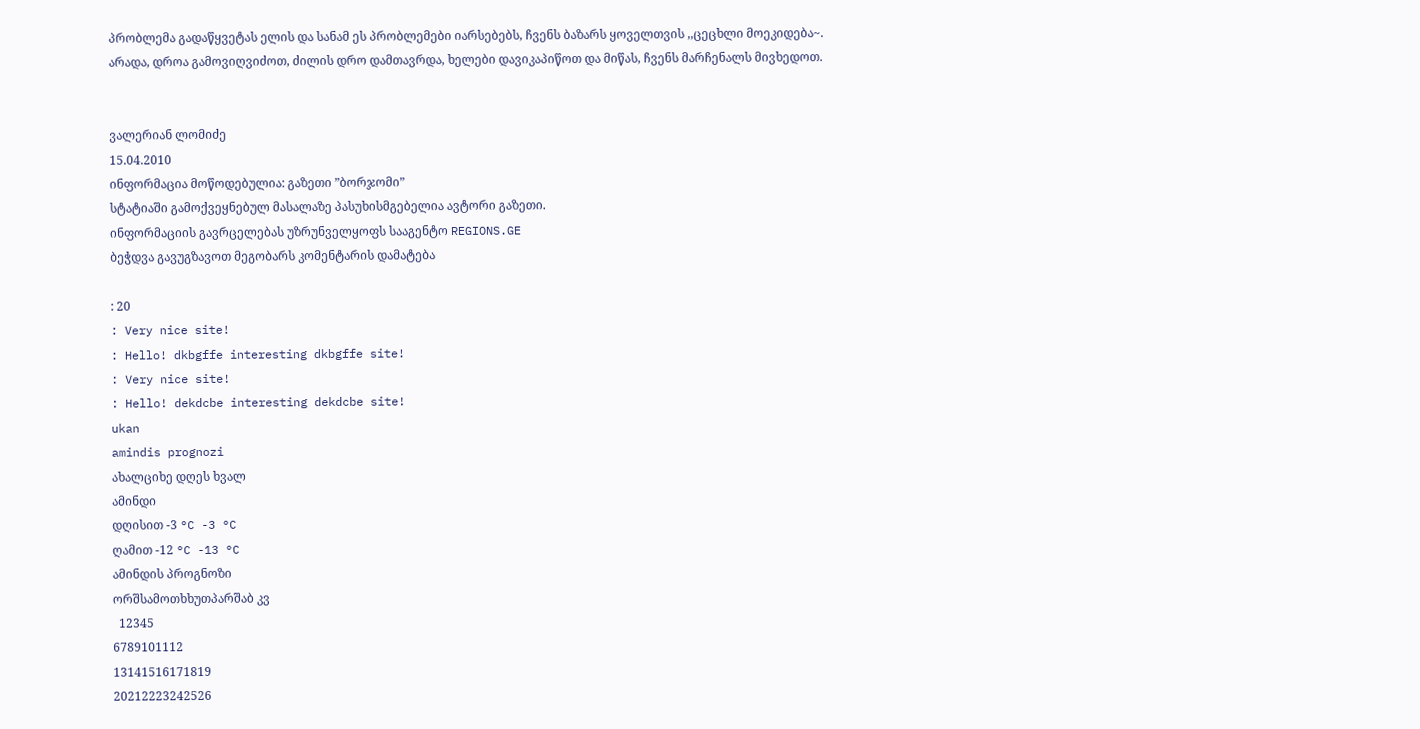პრობლემა გადაწყვეტას ელის და სანამ ეს პრობლემები იარსებებს, ჩვენს ბაზარს ყოველთვის ,,ცეცხლი მოეკიდება~.
არადა, დროა გამოვიღვიძოთ, ძილის დრო დამთავრდა, ხელები დავიკაპიწოთ და მიწას, ჩვენს მარჩენალს მივხედოთ.


ვალერიან ლომიძე
15.04.2010
ინფორმაცია მოწოდებულია: გაზეთი ”ბორჯომი”
სტატიაში გამოქვეყნებულ მასალაზე პასუხისმგებელია ავტორი გაზეთი.
ინფორმაციის გავრცელებას უზრუნველყოფს სააგენტო REGIONS.GE
ბეჭდვა გავუგზავოთ მეგობარს კომენტარის დამატება

: 20
: Very nice site!
: Hello! dkbgffe interesting dkbgffe site!
: Very nice site!
: Hello! dekdcbe interesting dekdcbe site!
ukan
amindis prognozi
ახალციხე დღეს ხვალ
ამინდი
დღისით -3 °C -3 °C
ღამით -12 °C -13 °C
ამინდის პროგნოზი
ორშსამოთხხუთპარშაბ კვ
  12345
6789101112
13141516171819
20212223242526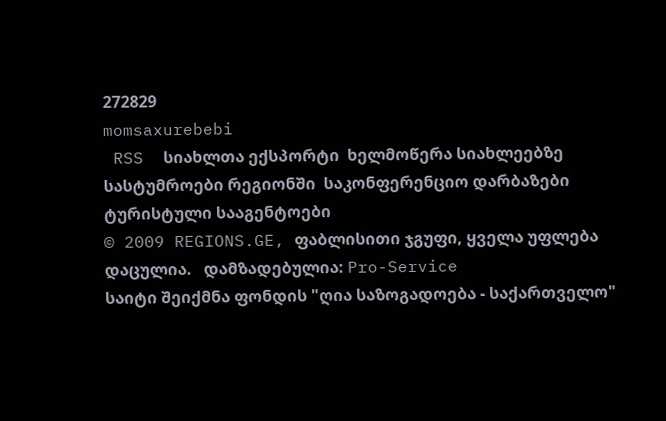272829
momsaxurebebi
 RSS  სიახლთა ექსპორტი  ხელმოწერა სიახლეებზე  სასტუმროები რეგიონში  საკონფერენციო დარბაზები  ტურისტული სააგენტოები
© 2009 REGIONS.GE, ფაბლისითი ჯგუფი, ყველა უფლება დაცულია.   დამზადებულია: Pro-Service
საიტი შეიქმნა ფონდის "ღია საზოგადოება - საქართველო"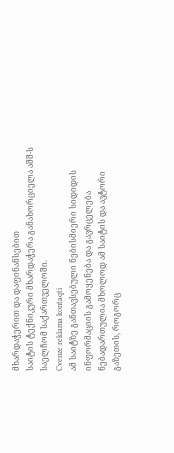მხარდაჭერით და დაფინანსებით
საიტის ტექნიკური მხარდაჭერა განახორციელა აშშ-ს საელჩომ საქართველოში.
Cvenze reklama kontaqti
ამ საიტზე განთავსებული ნებისმიერი სიდიდის ინფორმაციის გამოყენება და გავრცელება
ნებადართულია მხოლოდ ამ საიტის და ავტორი გაზეთის, როგორც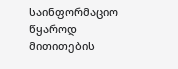საინფორმაციო
წყაროდ მითითების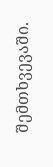შემთხვევაში.